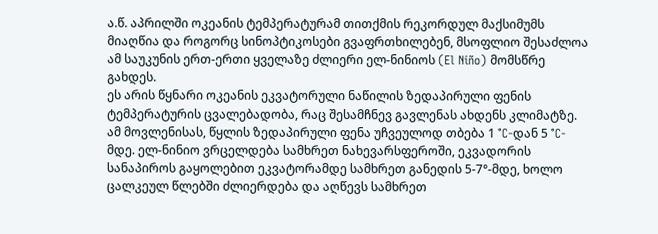ა.წ. აპრილში ოკეანის ტემპერატურამ თითქმის რეკორდულ მაქსიმუმს მიაღწია და როგორც სინოპტიკოსები გვაფრთხილებენ, მსოფლიო შესაძლოა ამ საუკუნის ერთ-ერთი ყველაზე ძლიერი ელ-ნინიოს (El Niño) მომსწრე გახდეს.
ეს არის წყნარი ოკეანის ეკვატორული ნაწილის ზედაპირული ფენის ტემპერატურის ცვალებადობა, რაც შესამჩნევ გავლენას ახდენს კლიმატზე. ამ მოვლენისას, წყლის ზედაპირული ფენა უჩვეულოდ თბება 1 °C-დან 5 °C-მდე. ელ-ნინიო ვრცელდება სამხრეთ ნახევარსფეროში, ეკვადორის სანაპიროს გაყოლებით ეკვატორამდე სამხრეთ განედის 5-7°-მდე, ხოლო ცალკეულ წლებში ძლიერდება და აღწევს სამხრეთ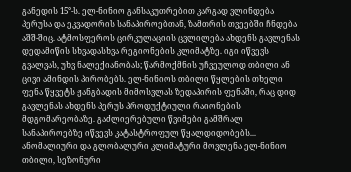განედის 15°-ს. ელ-ნინიო განსაკუთრებით კარგად ვლინდება პერუსა და ეკვადორის სანაპიროებთან, ზამთრის თვეებში ჩნდება აშშ-შიც. ატმოსფეროს ცირკულაციის ცვლილება ახდენს გავლენას დედამიწის სხვადასხვა რეგიონების კლიმატზე. იგი იწვევს გვალვას, უხვ ნალექიანობას; წარმოქმნის უჩვეულოდ თბილი ან ცივი ამინდის პირობებს. ელ-ნინიოს თბილი წყლების თხელი ფენა წყვეტს ჟანგბადის მიმოსვლას ზედაპირის ფენაში, რაც დიდ გავლენას ახდენს პერუს პროდუქტიული რაიონების მდგომარეობაზე. გაძლიერებული წვიმები გამშრალ სანაპიროებზე იწვევს კატასტროფულ წყალდიდობებს...
ანომალიური და გლობალური კლიმატური მოვლენა ელ-ნინიო თბილი, სეზონური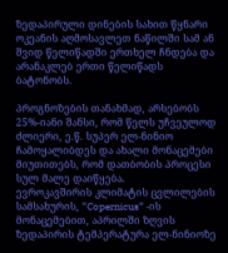ზედაპირული დინების სახით წყნარი ოკეანის აღმოსავლეთ ნაწილში სამ ან შვიდ წელიწადში ერთხელ ჩნდება და არანაკლებ ერთი წელიწადს ბატონობს.

პროგნოზების თანახმად, არსებობს 25%-იანი შანსი, რომ წელს უჩვეულოდ ძლიერი, ე.წ. სუპერ ელ-ნინიო ჩამოყალიბდეს და ახალი მონაცემები მიუთითებს, რომ დათბობის პროცესი სულ მალე დაიწყება.
ევროკავშირის კლიმატის ცვლილების სამსახურის, “Copernicus“ -ის მონაცემებით, აპრილში ზღვის ზედაპირის ტემპერატურა ელ-ნინიოზე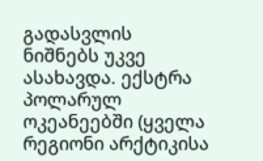გადასვლის ნიშნებს უკვე ასახავდა. ექსტრა პოლარულ ოკეანეებში (ყველა რეგიონი არქტიკისა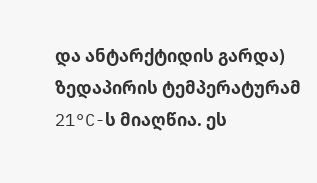და ანტარქტიდის გარდა) ზედაპირის ტემპერატურამ 21°C-ს მიაღწია. ეს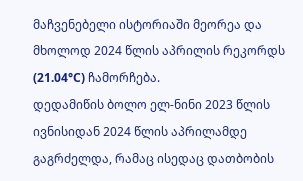მაჩვენებელი ისტორიაში მეორეა და მხოლოდ 2024 წლის აპრილის რეკორდს (21.04°C) ჩამორჩება.
დედამიწის ბოლო ელ-ნინი 2023 წლის ივნისიდან 2024 წლის აპრილამდე გაგრძელდა, რამაც ისედაც დათბობის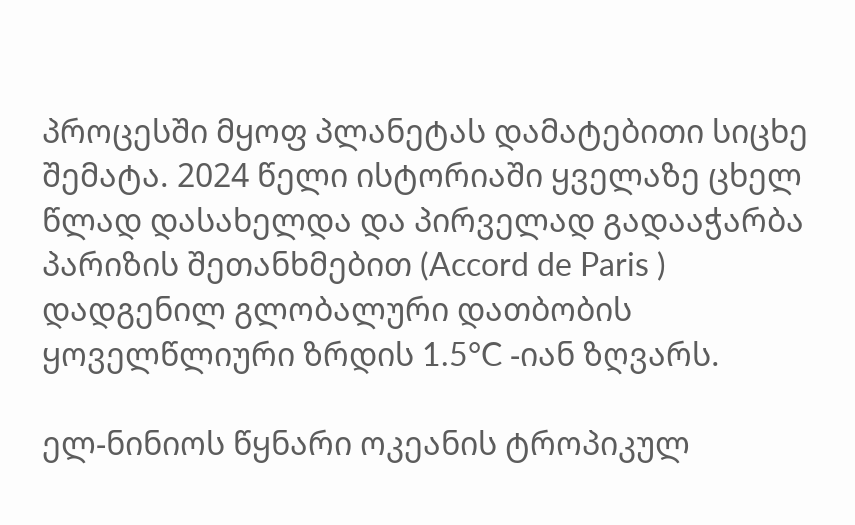პროცესში მყოფ პლანეტას დამატებითი სიცხე შემატა. 2024 წელი ისტორიაში ყველაზე ცხელ წლად დასახელდა და პირველად გადააჭარბა პარიზის შეთანხმებით (Accord de Paris ) დადგენილ გლობალური დათბობის ყოველწლიური ზრდის 1.5°C -იან ზღვარს.

ელ-ნინიოს წყნარი ოკეანის ტროპიკულ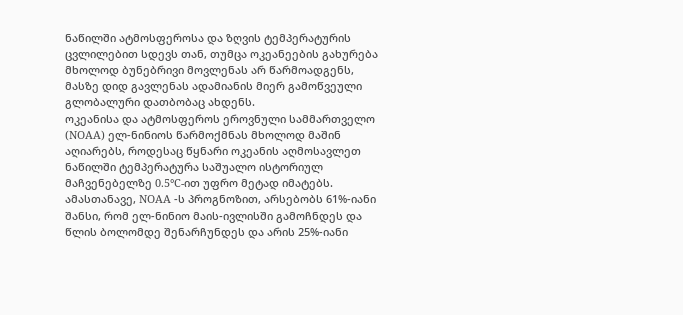ნაწილში ატმოსფეროსა და ზღვის ტემპერატურის ცვლილებით სდევს თან, თუმცა ოკეანეების გახურება მხოლოდ ბუნებრივი მოვლენას არ წარმოადგენს, მასზე დიდ გავლენას ადამიანის მიერ გამოწვეული გლობალური დათბობაც ახდენს.
ოკეანისა და ატმოსფეროს ეროვნული სამმართველო (NOAA) ელ-ნინიოს წარმოქმნას მხოლოდ მაშინ აღიარებს, როდესაც წყნარი ოკეანის აღმოსავლეთ ნაწილში ტემპერატურა საშუალო ისტორიულ მაჩვენებელზე 0.5°C-ით უფრო მეტად იმატებს.
ამასთანავე, NOAA -ს პროგნოზით, არსებობს 61%-იანი შანსი, რომ ელ-ნინიო მაის-ივლისში გამოჩნდეს და წლის ბოლომდე შენარჩუნდეს და არის 25%-იანი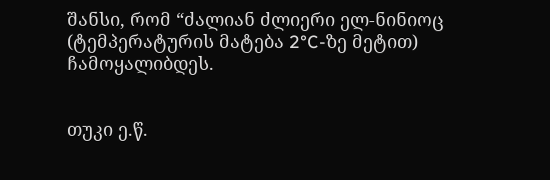შანსი, რომ “ძალიან ძლიერი ელ-ნინიოც (ტემპერატურის მატება 2°C-ზე მეტით) ჩამოყალიბდეს.


თუკი ე.წ.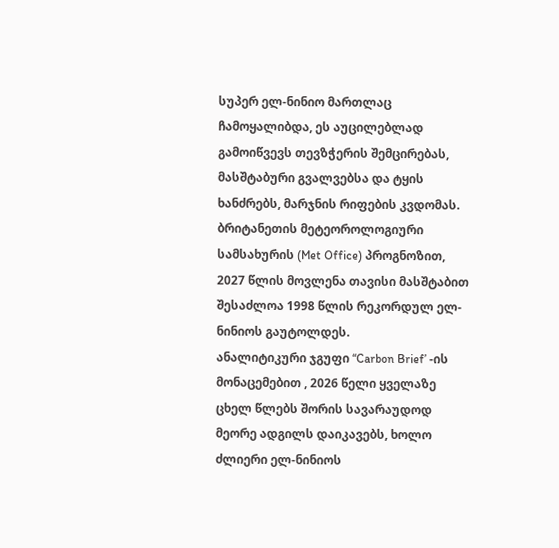სუპერ ელ-ნინიო მართლაც ჩამოყალიბდა, ეს აუცილებლად გამოიწვევს თევზჭერის შემცირებას, მასშტაბური გვალვებსა და ტყის ხანძრებს, მარჯნის რიფების კვდომას.
ბრიტანეთის მეტეოროლოგიური სამსახურის (Met Office) პროგნოზით, 2027 წლის მოვლენა თავისი მასშტაბით შესაძლოა 1998 წლის რეკორდულ ელ-ნინიოს გაუტოლდეს.
ანალიტიკური ჯგუფი “Carbon Brief’ -ის მონაცემებით , 2026 წელი ყველაზე ცხელ წლებს შორის სავარაუდოდ მეორე ადგილს დაიკავებს, ხოლო ძლიერი ელ-ნინიოს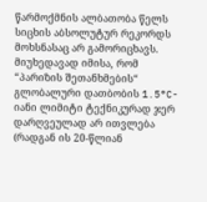წარმოქმნის ალბათობა წელს სიცხის აბსოლუტურ რეკორდს მოხსნასაც არ გამორიცხავს.
მიუხედავად იმისა, რომ “პარიზის შეთანხმების“ გლობალური დათბობის 1.5°C-იანი ლიმიტი ტექნიკურად ჯერ დარღვეულად არ ითვლება (რადგან ის 20-წლიან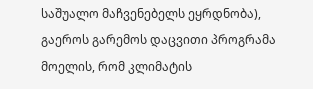საშუალო მაჩვენებელს ეყრდნობა), გაეროს გარემოს დაცვითი პროგრამა მოელის, რომ კლიმატის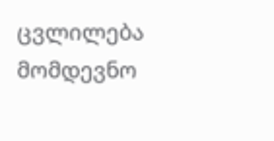ცვლილება მომდევნო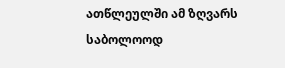ათწლეულში ამ ზღვარს საბოლოოდ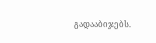გადააბიჯებს.